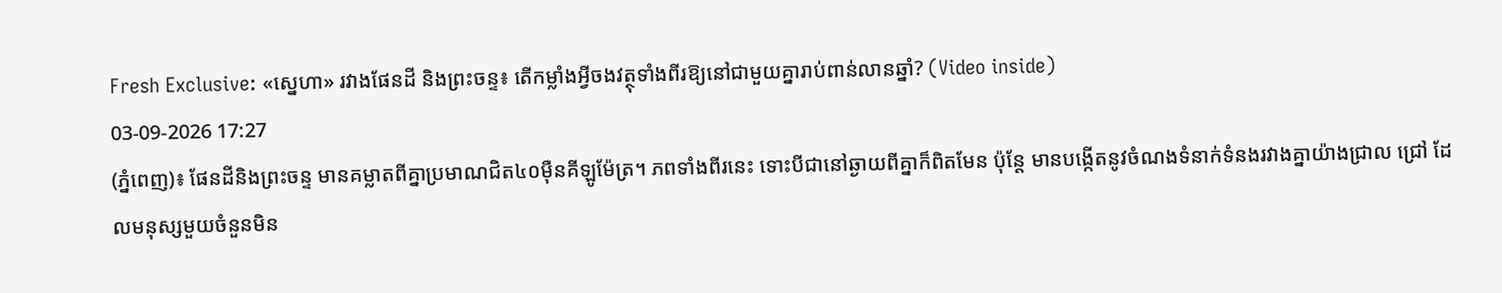Fresh Exclusive: «ស្នេហា» រវាងផែនដី និងព្រះចន្ទ៖ តើកម្លាំងអ្វីចងវត្ថុទាំងពីរឱ្យនៅជាមួយគ្នារាប់ពាន់លានឆ្នាំ? (Video inside)
03-09-2026 17:27
(ភ្នំពេញ)៖ ផែនដីនិងព្រះចន្ទ មានគម្លាតពីគ្នាប្រមាណជិត៤០ម៉ឺនគីឡូម៉ែត្រ។ ភពទាំងពីរនេះ ទោះបីជានៅឆ្ងាយពីគ្នាក៏ពិតមែន ប៉ុន្តែ មានបង្កើតនូវចំណងទំនាក់ទំនងរវាងគ្នាយ៉ាងជ្រាល ជ្រៅ ដែលមនុស្សមួយចំនួនមិន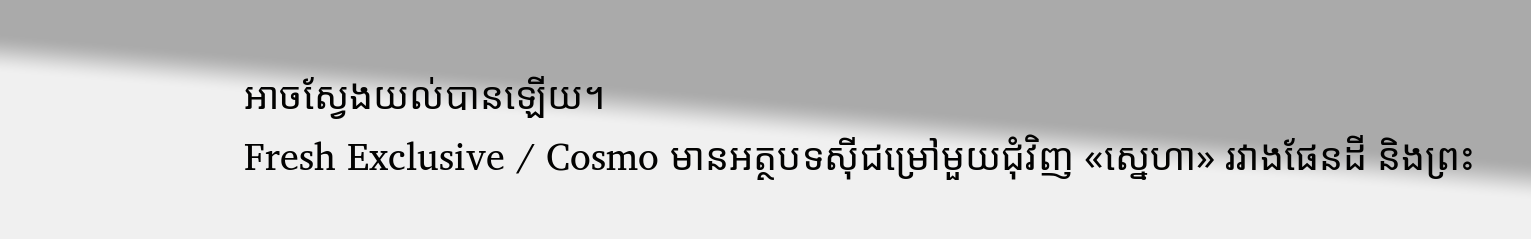អាចស្វែងយល់បានឡើយ។
Fresh Exclusive / Cosmo មានអត្ថបទស៊ីជម្រៅមួយជុំវិញ «ស្នេហា» រវាងផែនដី និងព្រះ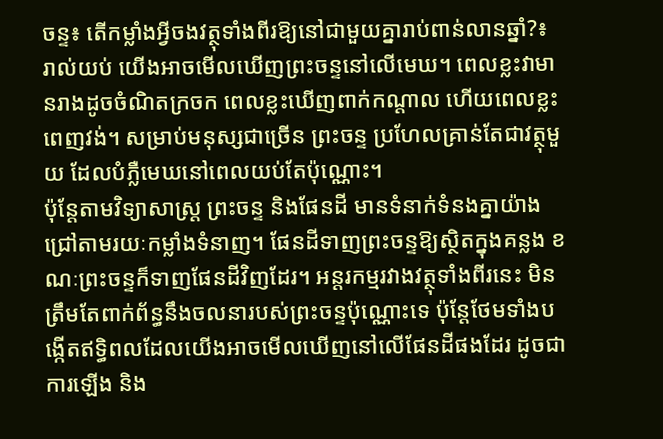ចន្ទ៖ តើកម្លាំងអ្វីចងវត្ថុទាំងពីរឱ្យនៅជាមួយគ្នារាប់ពាន់លានឆ្នាំ?៖
រាល់យប់ យើងអាចមើលឃើញព្រះចន្ទនៅលើមេឃ។ ពេលខ្លះវាមានរាងដូចចំណិតក្រចក ពេលខ្លះឃើញពាក់កណ្តាល ហើយពេលខ្លះពេញវង់។ សម្រាប់មនុស្សជាច្រើន ព្រះចន្ទ ប្រហែលគ្រាន់តែជាវត្ថុមួយ ដែលបំភ្លឺមេឃនៅពេលយប់តែប៉ុណ្ណោះ។
ប៉ុន្តែតាមវិទ្យាសាស្ត្រ ព្រះចន្ទ និងផែនដី មានទំនាក់ទំនងគ្នាយ៉ាងជ្រៅតាមរយៈកម្លាំងទំនាញ។ ផែនដីទាញព្រះចន្ទឱ្យស្ថិតក្នុងគន្លង ខណៈព្រះចន្ទក៏ទាញផែនដីវិញដែរ។ អន្តរកម្មរវាងវត្ថុទាំងពីរនេះ មិនត្រឹមតែពាក់ព័ន្ធនឹងចលនារបស់ព្រះចន្ទប៉ុណ្ណោះទេ ប៉ុន្តែថែមទាំងបង្កើតឥទ្ធិពលដែលយើងអាចមើលឃើញនៅលើផែនដីផងដែរ ដូចជា ការឡើង និង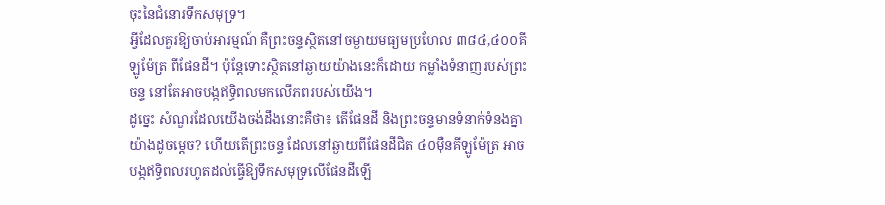ចុះនៃជំនោរទឹកសមុទ្រ។
អ្វីដែលគួរឱ្យចាប់អារម្មណ៍ គឺព្រះចន្ទស្ថិតនៅចម្ងាយមធ្យមប្រហែល ៣៨៤,៤០០គីឡូម៉ែត្រ ពីផែនដី។ ប៉ុន្តែទោះស្ថិតនៅឆ្ងាយយ៉ាងនេះក៏ដោយ កម្លាំងទំនាញរបស់ព្រះចន្ទ នៅតែអាចបង្កឥទ្ធិពលមកលើភពរបស់យើង។
ដូច្នេះ សំណួរដែលយើងចង់ដឹងនោះគឺថា៖ តើផែនដី និងព្រះចន្ទមានទំនាក់ទំនងគ្នាយ៉ាងដូចម្តេច? ហើយតើព្រះចន្ទ ដែលនៅឆ្ងាយពីផែនដីជិត ៤០ម៉ឺនគីឡូម៉ែត្រ អាចបង្កឥទ្ធិពលរហូតដល់ធ្វើឱ្យទឹកសមុទ្រលើផែនដីឡើ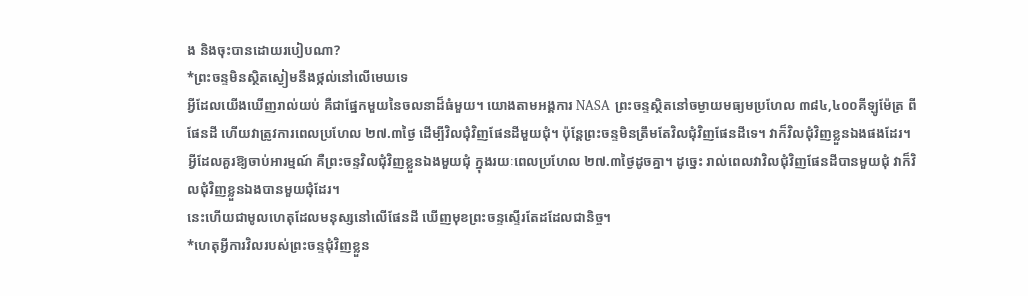ង និងចុះបានដោយរបៀបណា?
*ព្រះចន្ទមិនស្ថិតស្ងៀមនឹងថ្កល់នៅលើមេឃទេ
អ្វីដែលយើងឃើញរាល់យប់ គឺជាផ្នែកមួយនៃចលនាដ៏ធំមួយ។ យោងតាមអង្គការ NASA ព្រះចន្ទស្ថិតនៅចម្ងាយមធ្យមប្រហែល ៣៨៤,៤០០គីឡូម៉ែត្រ ពីផែនដី ហើយវាត្រូវការពេលប្រហែល ២៧.៣ថ្ងៃ ដើម្បីវិលជុំវិញផែនដីមួយជុំ។ ប៉ុន្តែព្រះចន្ទមិនត្រឹមតែវិលជុំវិញផែនដីទេ។ វាក៏វិលជុំវិញខ្លួនឯងផងដែរ។
អ្វីដែលគួរឱ្យចាប់អារម្មណ៍ គឺព្រះចន្ទវិលជុំវិញខ្លួនឯងមួយជុំ ក្នុងរយៈពេលប្រហែល ២៧.៣ថ្ងៃដូចគ្នា។ ដូច្នេះ រាល់ពេលវាវិលជុំវិញផែនដីបានមួយជុំ វាក៏វិលជុំវិញខ្លួនឯងបានមួយជុំដែរ។
នេះហើយជាមូលហេតុដែលមនុស្សនៅលើផែនដី ឃើញមុខព្រះចន្ទស្ទើរតែដដែលជានិច្ច។
*ហេតុអ្វីការវិលរបស់ព្រះចន្ទជុំវិញខ្លួន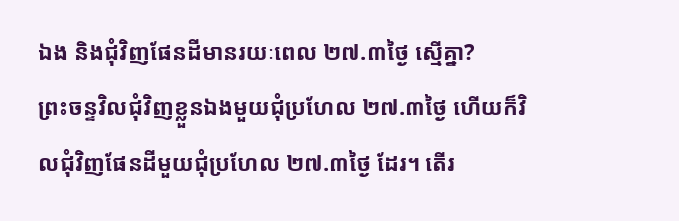ឯង និងជុំវិញផែនដីមានរយៈពេល ២៧.៣ថ្ងៃ ស្មើគ្នា?
ព្រះចន្ទវិលជុំវិញខ្លួនឯងមួយជុំប្រហែល ២៧.៣ថ្ងៃ ហើយក៏វិលជុំវិញផែនដីមួយជុំប្រហែល ២៧.៣ថ្ងៃ ដែរ។ តើរ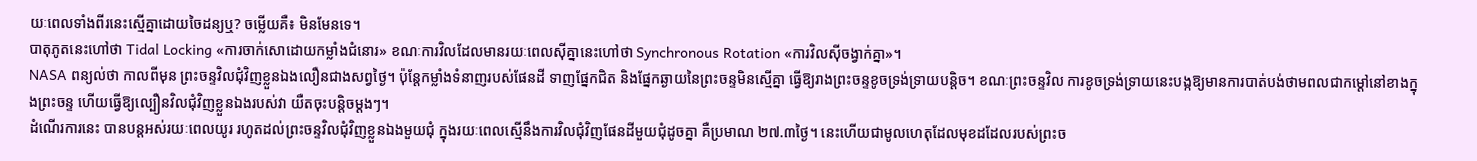យៈពេលទាំងពីរនេះស្មើគ្នាដោយចៃដន្យឬ? ចម្លើយគឺ៖ មិនមែនទេ។
បាតុភូតនេះហៅថា Tidal Locking «ការចាក់សោដោយកម្លាំងជំនោរ» ខណៈការវិលដែលមានរយៈពេលស៊ីគ្នានេះហៅថា Synchronous Rotation «ការវិលស៊ីចង្វាក់គ្នា»។
NASA ពន្យល់ថា កាលពីមុន ព្រះចន្ទវិលជុំវិញខ្លួនឯងលឿនជាងសព្វថ្ងៃ។ ប៉ុន្តែកម្លាំងទំនាញរបស់ផែនដី ទាញផ្នែកជិត និងផ្នែកឆ្ងាយនៃព្រះចន្ទមិនស្មើគ្នា ធ្វើឱ្យរាងព្រះចន្ទខូចទ្រង់ទ្រាយបន្តិច។ ខណៈព្រះចន្ទវិល ការខូចទ្រង់ទ្រាយនេះបង្កឱ្យមានការបាត់បង់ថាមពលជាកម្តៅនៅខាងក្នុងព្រះចន្ទ ហើយធ្វើឱ្យល្បឿនវិលជុំវិញខ្លួនឯងរបស់វា យឺតចុះបន្តិចម្តងៗ។
ដំណើរការនេះ បានបន្តអស់រយៈពេលយូរ រហូតដល់ព្រះចន្ទវិលជុំវិញខ្លួនឯងមួយជុំ ក្នុងរយៈពេលស្មើនឹងការវិលជុំវិញផែនដីមួយជុំដូចគ្នា គឺប្រមាណ ២៧.៣ថ្ងៃ។ នេះហើយជាមូលហេតុដែលមុខដដែលរបស់ព្រះច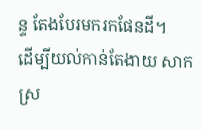ន្ទ តែងបែរមករកផែនដី។
ដើម្បីយល់កាន់តែងាយ សាកស្រ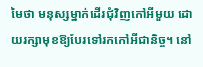មៃថា មនុស្សម្នាក់ដើរជុំវិញកៅអីមួយ ដោយរក្សាមុខឱ្យបែរទៅរកកៅអីជានិច្ច។ នៅ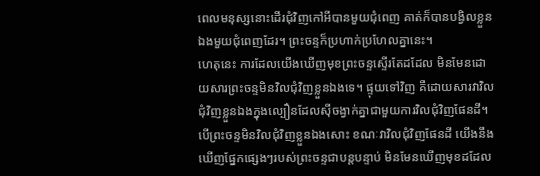ពេលមនុស្សនោះដើរជុំវិញកៅអីបានមួយជុំពេញ គាត់ក៏បានបង្វិលខ្លួនឯងមួយជុំពេញដែរ។ ព្រះចន្ទក៏ប្រហាក់ប្រហែលគ្នានេះ។
ហេតុនេះ ការដែលយើងឃើញមុខព្រះចន្ទស្ទើរតែដដែល មិនមែនដោយសារព្រះចន្ទមិនវិលជុំវិញខ្លួនឯងទេ។ ផ្ទុយទៅវិញ គឺដោយសារវាវិលជុំវិញខ្លួនឯងក្នុងល្បឿនដែលស៊ីចង្វាក់គ្នាជាមួយការវិលជុំវិញផែនដី។
បើព្រះចន្ទមិនវិលជុំវិញខ្លួនឯងសោះ ខណៈវាវិលជុំវិញផែនដី យើងនឹងឃើញផ្នែកផ្សេងៗរបស់ព្រះចន្ទជាបន្តបន្ទាប់ មិនមែនឃើញមុខដដែល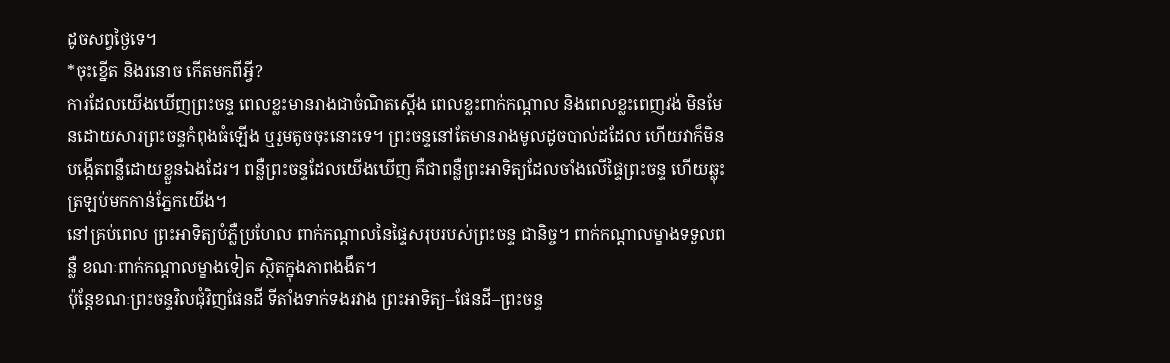ដូចសព្វថ្ងៃទេ។
*ចុះខ្នើត និងរនោច កើតមកពីអ្វី?
ការដែលយើងឃើញព្រះចន្ទ ពេលខ្លះមានរាងជាចំណិតស្តើង ពេលខ្លះពាក់កណ្តាល និងពេលខ្លះពេញវង់ មិនមែនដោយសារព្រះចន្ទកំពុងធំឡើង ឬរួមតូចចុះនោះទេ។ ព្រះចន្ទនៅតែមានរាងមូលដូចបាល់ដដែល ហើយវាក៏មិនបង្កើតពន្លឺដោយខ្លួនឯងដែរ។ ពន្លឺព្រះចន្ទដែលយើងឃើញ គឺជាពន្លឺព្រះអាទិត្យដែលចាំងលើផ្ទៃព្រះចន្ទ ហើយឆ្លុះត្រឡប់មកកាន់ភ្នែកយើង។
នៅគ្រប់ពេល ព្រះអាទិត្យបំភ្លឺប្រហែល ពាក់កណ្តាលនៃផ្ទៃសរុបរបស់ព្រះចន្ទ ជានិច្ច។ ពាក់កណ្តាលម្ខាងទទួលពន្លឺ ខណៈពាក់កណ្តាលម្ខាងទៀត ស្ថិតក្នុងភាពងងឹត។
ប៉ុន្តែខណៈព្រះចន្ទវិលជុំវិញផែនដី ទីតាំងទាក់ទងរវាង ព្រះអាទិត្យ–ផែនដី–ព្រះចន្ទ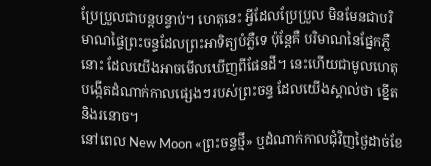ប្រែប្រួលជាបន្តបន្ទាប់។ ហេតុនេះ អ្វីដែលប្រែប្រួល មិនមែនជាបរិមាណផ្ទៃព្រះចន្ទដែលព្រះអាទិត្យបំភ្លឺទេ ប៉ុន្តែគឺ បរិមាណនៃផ្នែកភ្លឺនោះ ដែលយើងអាចមើលឃើញពីផែនដី។ នេះហើយជាមូលហេតុបង្កើតដំណាក់កាលផ្សេងៗរបស់ព្រះចន្ទ ដែលយើងស្គាល់ថា ខ្នើត និងរនោច។
នៅពេល New Moon «ព្រះចន្ទថ្មី» ឬដំណាក់កាលជុំវិញថ្ងៃដាច់ខែ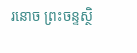រនោច ព្រះចន្ទស្ថិ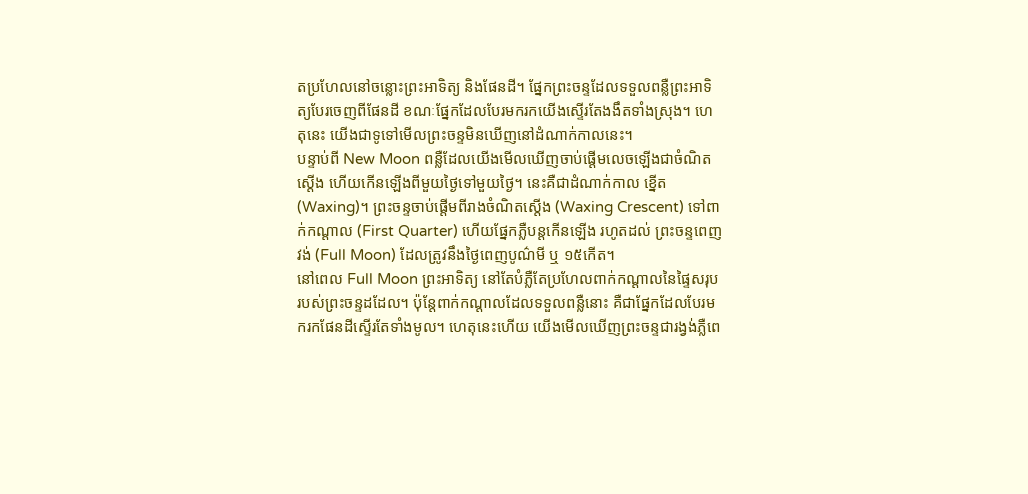តប្រហែលនៅចន្លោះព្រះអាទិត្យ និងផែនដី។ ផ្នែកព្រះចន្ទដែលទទួលពន្លឺព្រះអាទិត្យបែរចេញពីផែនដី ខណៈផ្នែកដែលបែរមករកយើងស្ទើរតែងងឹតទាំងស្រុង។ ហេតុនេះ យើងជាទូទៅមើលព្រះចន្ទមិនឃើញនៅដំណាក់កាលនេះ។
បន្ទាប់ពី New Moon ពន្លឺដែលយើងមើលឃើញចាប់ផ្តើមលេចឡើងជាចំណិតស្តើង ហើយកើនឡើងពីមួយថ្ងៃទៅមួយថ្ងៃ។ នេះគឺជាដំណាក់កាល ខ្នើត (Waxing)។ ព្រះចន្ទចាប់ផ្តើមពីរាងចំណិតស្តើង (Waxing Crescent) ទៅពាក់កណ្តាល (First Quarter) ហើយផ្នែកភ្លឺបន្តកើនឡើង រហូតដល់ ព្រះចន្ទពេញវង់ (Full Moon) ដែលត្រូវនឹងថ្ងៃពេញបូណ៌មី ឬ ១៥កើត។
នៅពេល Full Moon ព្រះអាទិត្យ នៅតែបំភ្លឺតែប្រហែលពាក់កណ្តាលនៃផ្ទៃសរុបរបស់ព្រះចន្ទដដែល។ ប៉ុន្តែពាក់កណ្តាលដែលទទួលពន្លឺនោះ គឺជាផ្នែកដែលបែរមករកផែនដីស្ទើរតែទាំងមូល។ ហេតុនេះហើយ យើងមើលឃើញព្រះចន្ទជារង្វង់ភ្លឺពេ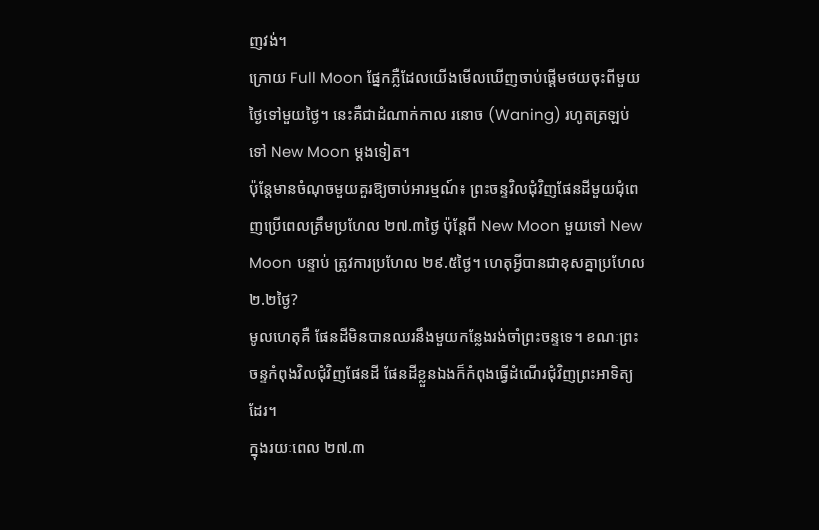ញវង់។
ក្រោយ Full Moon ផ្នែកភ្លឺដែលយើងមើលឃើញចាប់ផ្តើមថយចុះពីមួយថ្ងៃទៅមួយថ្ងៃ។ នេះគឺជាដំណាក់កាល រនោច (Waning) រហូតត្រឡប់ទៅ New Moon ម្តងទៀត។
ប៉ុន្តែមានចំណុចមួយគួរឱ្យចាប់អារម្មណ៍៖ ព្រះចន្ទវិលជុំវិញផែនដីមួយជុំពេញប្រើពេលត្រឹមប្រហែល ២៧.៣ថ្ងៃ ប៉ុន្តែពី New Moon មួយទៅ New Moon បន្ទាប់ ត្រូវការប្រហែល ២៩.៥ថ្ងៃ។ ហេតុអ្វីបានជាខុសគ្នាប្រហែល ២.២ថ្ងៃ?
មូលហេតុគឺ ផែនដីមិនបានឈរនឹងមួយកន្លែងរង់ចាំព្រះចន្ទទេ។ ខណៈព្រះចន្ទកំពុងវិលជុំវិញផែនដី ផែនដីខ្លួនឯងក៏កំពុងធ្វើដំណើរជុំវិញព្រះអាទិត្យដែរ។
ក្នុងរយៈពេល ២៧.៣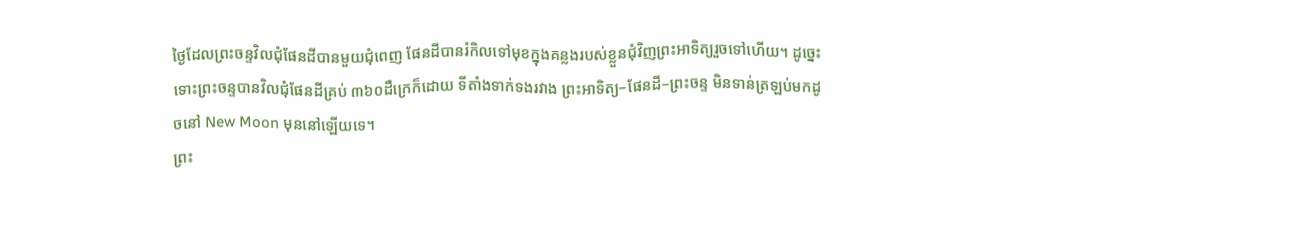ថ្ងៃដែលព្រះចន្ទវិលជុំផែនដីបានមួយជុំពេញ ផែនដីបានរំកិលទៅមុខក្នុងគន្លងរបស់ខ្លួនជុំវិញព្រះអាទិត្យរួចទៅហើយ។ ដូច្នេះ ទោះព្រះចន្ទបានវិលជុំផែនដីគ្រប់ ៣៦០ដឺក្រេក៏ដោយ ទីតាំងទាក់ទងរវាង ព្រះអាទិត្យ–ផែនដី–ព្រះចន្ទ មិនទាន់ត្រឡប់មកដូចនៅ New Moon មុននៅឡើយទេ។
ព្រះ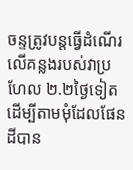ចន្ទត្រូវបន្តធ្វើដំណើរលើគន្លងរបស់វាប្រហែល ២.២ថ្ងៃទៀត ដើម្បីតាមមុំដែលផែនដីបាន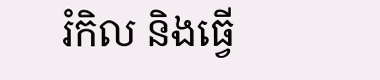រំកិល និងធ្វើ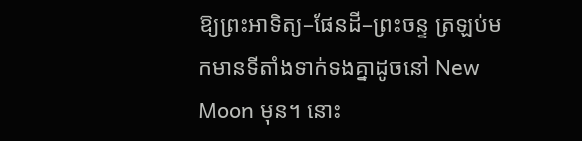ឱ្យព្រះអាទិត្យ–ផែនដី–ព្រះចន្ទ ត្រឡប់មកមានទីតាំងទាក់ទងគ្នាដូចនៅ New Moon មុន។ នោះ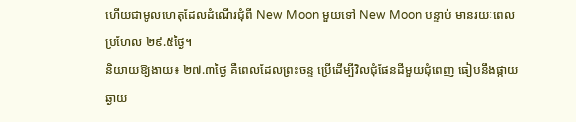ហើយជាមូលហេតុដែលដំណើរជុំពី New Moon មួយទៅ New Moon បន្ទាប់ មានរយៈពេលប្រហែល ២៩.៥ថ្ងៃ។
និយាយឱ្យងាយ៖ ២៧.៣ថ្ងៃ គឺពេលដែលព្រះចន្ទ ប្រើដើម្បីវិលជុំផែនដីមួយជុំពេញ ធៀបនឹងផ្កាយឆ្ងាយ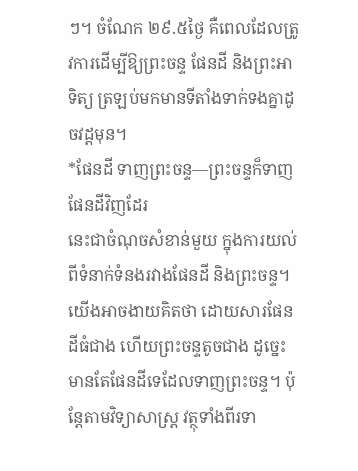ៗ។ ចំណែក ២៩.៥ថ្ងៃ គឺពេលដែលត្រូវការដើម្បីឱ្យព្រះចន្ទ ផែនដី និងព្រះអាទិត្យ ត្រឡប់មកមានទីតាំងទាក់ទងគ្នាដូចវដ្តមុន។
*ផែនដី ទាញព្រះចន្ទ—ព្រះចន្ទក៏ទាញផែនដីវិញដែរ
នេះជាចំណុចសំខាន់មួយ ក្នុងការយល់ពីទំនាក់ទំនងរវាងផែនដី និងព្រះចន្ទ។ យើងអាចងាយគិតថា ដោយសារផែនដីធំជាង ហើយព្រះចន្ទតូចជាង ដូច្នេះមានតែផែនដីទេដែលទាញព្រះចន្ទ។ ប៉ុន្តែតាមវិទ្យាសាស្ត្រ វត្ថុទាំងពីរទា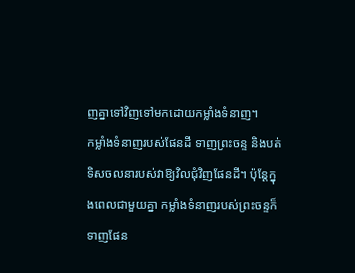ញគ្នាទៅវិញទៅមកដោយកម្លាំងទំនាញ។
កម្លាំងទំនាញរបស់ផែនដី ទាញព្រះចន្ទ និងបត់ទិសចលនារបស់វាឱ្យវិលជុំវិញផែនដី។ ប៉ុន្តែក្នុងពេលជាមួយគ្នា កម្លាំងទំនាញរបស់ព្រះចន្ទក៏ទាញផែន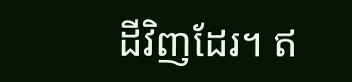ដីវិញដែរ។ ឥ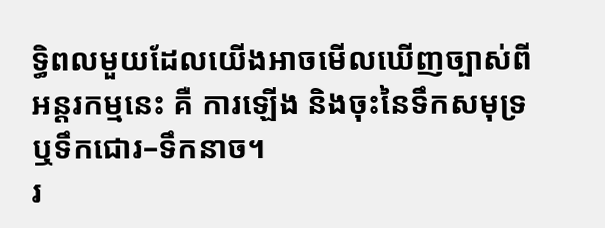ទ្ធិពលមួយដែលយើងអាចមើលឃើញច្បាស់ពីអន្តរកម្មនេះ គឺ ការឡើង និងចុះនៃទឹកសមុទ្រ ឬទឹកជោរ–ទឹកនាច។
រ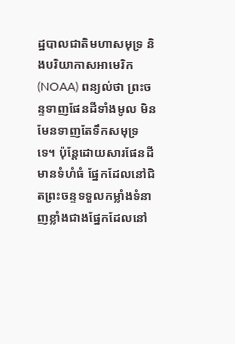ដ្ឋបាលជាតិមហាសមុទ្រ និងបរិយាកាសអាមេរិក (NOAA) ពន្យល់ថា ព្រះចន្ទទាញផែនដីទាំងមូល មិនមែនទាញតែទឹកសមុទ្រទេ។ ប៉ុន្តែដោយសារផែនដីមានទំហំធំ ផ្នែកដែលនៅជិតព្រះចន្ទទទួលកម្លាំងទំនាញខ្លាំងជាងផ្នែកដែលនៅ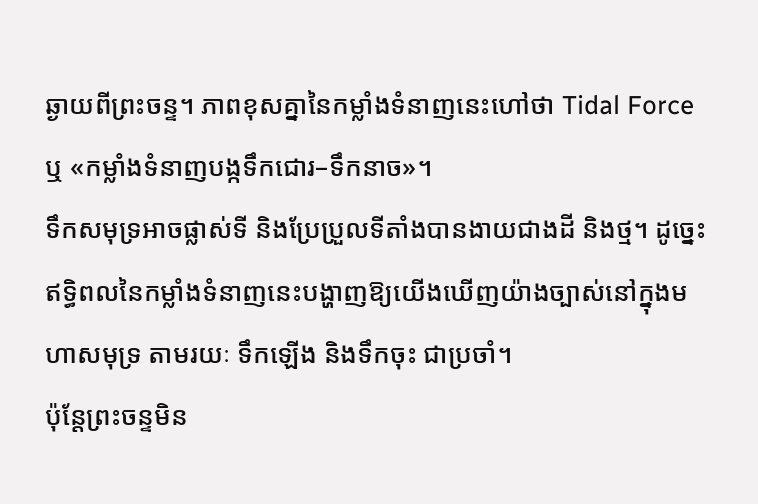ឆ្ងាយពីព្រះចន្ទ។ ភាពខុសគ្នានៃកម្លាំងទំនាញនេះហៅថា Tidal Force ឬ «កម្លាំងទំនាញបង្កទឹកជោរ–ទឹកនាច»។
ទឹកសមុទ្រអាចផ្លាស់ទី និងប្រែប្រួលទីតាំងបានងាយជាងដី និងថ្ម។ ដូច្នេះ ឥទ្ធិពលនៃកម្លាំងទំនាញនេះបង្ហាញឱ្យយើងឃើញយ៉ាងច្បាស់នៅក្នុងមហាសមុទ្រ តាមរយៈ ទឹកឡើង និងទឹកចុះ ជាប្រចាំ។
ប៉ុន្តែព្រះចន្ទមិន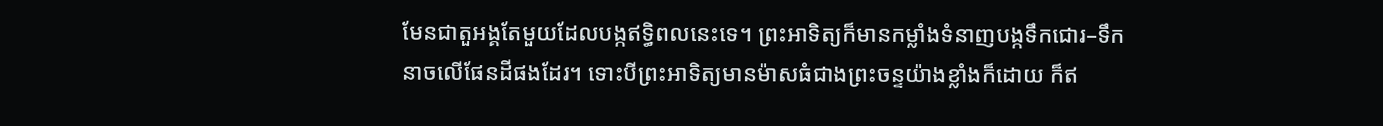មែនជាតួអង្គតែមួយដែលបង្កឥទ្ធិពលនេះទេ។ ព្រះអាទិត្យក៏មានកម្លាំងទំនាញបង្កទឹកជោរ–ទឹកនាចលើផែនដីផងដែរ។ ទោះបីព្រះអាទិត្យមានម៉ាសធំជាងព្រះចន្ទយ៉ាងខ្លាំងក៏ដោយ ក៏ឥ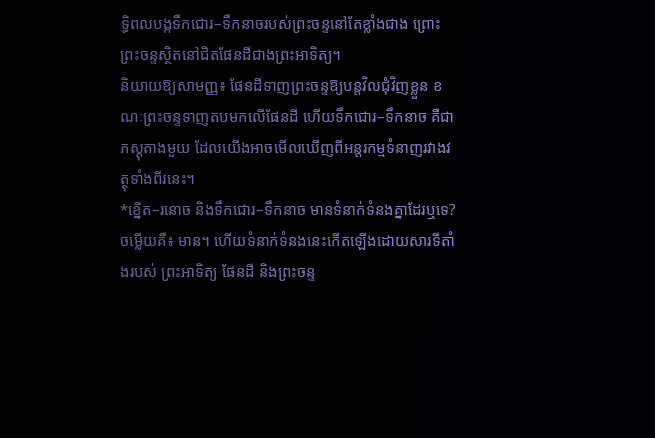ទ្ធិពលបង្កទឹកជោរ–ទឹកនាចរបស់ព្រះចន្ទនៅតែខ្លាំងជាង ព្រោះព្រះចន្ទស្ថិតនៅជិតផែនដីជាងព្រះអាទិត្យ។
និយាយឱ្យសាមញ្ញ៖ ផែនដីទាញព្រះចន្ទឱ្យបន្តវិលជុំវិញខ្លួន ខណៈព្រះចន្ទទាញតបមកលើផែនដី ហើយទឹកជោរ–ទឹកនាច គឺជាភស្តុតាងមួយ ដែលយើងអាចមើលឃើញពីអន្តរកម្មទំនាញរវាងវត្ថុទាំងពីរនេះ។
*ខ្នើត–រនោច និងទឹកជោរ–ទឹកនាច មានទំនាក់ទំនងគ្នាដែរឬទេ?
ចម្លើយគឺ៖ មាន។ ហើយទំនាក់ទំនងនេះកើតឡើងដោយសារទីតាំងរបស់ ព្រះអាទិត្យ ផែនដី និងព្រះចន្ទ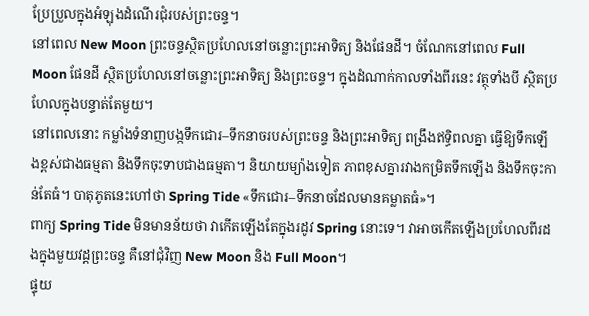ប្រែប្រួលក្នុងអំឡុងដំណើរជុំរបស់ព្រះចន្ទ។
នៅពេល New Moon ព្រះចន្ទស្ថិតប្រហែលនៅចន្លោះព្រះអាទិត្យ និងផែនដី។ ចំណែកនៅពេល Full Moon ផែនដី ស្ថិតប្រហែលនៅចន្លោះព្រះអាទិត្យ និងព្រះចន្ទ។ ក្នុងដំណាក់កាលទាំងពីរនេះ វត្ថុទាំងបី ស្ថិតប្រហែលក្នុងបន្ទាត់តែមួយ។
នៅពេលនោះ កម្លាំងទំនាញបង្កទឹកជោរ–ទឹកនាចរបស់ព្រះចន្ទ និងព្រះអាទិត្យ ពង្រឹងឥទ្ធិពលគ្នា ធ្វើឱ្យទឹកឡើងខ្ពស់ជាងធម្មតា និងទឹកចុះទាបជាងធម្មតា។ និយាយម្យ៉ាងទៀត ភាពខុសគ្នារវាងកម្រិតទឹកឡើង និងទឹកចុះកាន់តែធំ។ បាតុភូតនេះហៅថា Spring Tide «ទឹកជោរ–ទឹកនាចដែលមានគម្លាតធំ»។
ពាក្យ Spring Tide មិនមានន័យថា វាកើតឡើងតែក្នុងរដូវ Spring នោះទេ។ វាអាចកើតឡើងប្រហែលពីរដងក្នុងមួយវដ្តព្រះចន្ទ គឺនៅជុំវិញ New Moon និង Full Moon។
ផ្ទុយ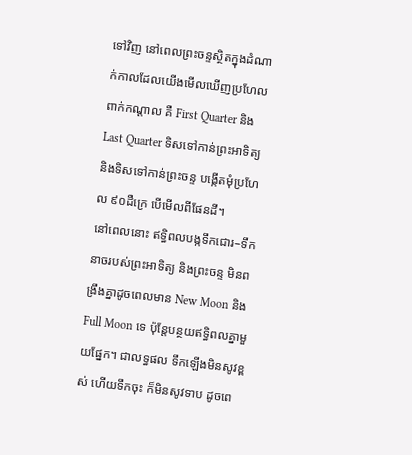ទៅវិញ នៅពេលព្រះចន្ទស្ថិតក្នុងដំណាក់កាលដែលយើងមើលឃើញប្រហែលពាក់កណ្តាល គឺ First Quarter និង Last Quarter ទិសទៅកាន់ព្រះអាទិត្យ និងទិសទៅកាន់ព្រះចន្ទ បង្កើតមុំប្រហែល ៩០ដឺក្រេ បើមើលពីផែនដី។
នៅពេលនោះ ឥទ្ធិពលបង្កទឹកជោរ–ទឹកនាចរបស់ព្រះអាទិត្យ និងព្រះចន្ទ មិនពង្រឹងគ្នាដូចពេលមាន New Moon និង Full Moon ទេ ប៉ុន្តែបន្ថយឥទ្ធិពលគ្នាមួយផ្នែក។ ជាលទ្ធផល ទឹកឡើងមិនសូវខ្ពស់ ហើយទឹកចុះ ក៏មិនសូវទាប ដូចពេ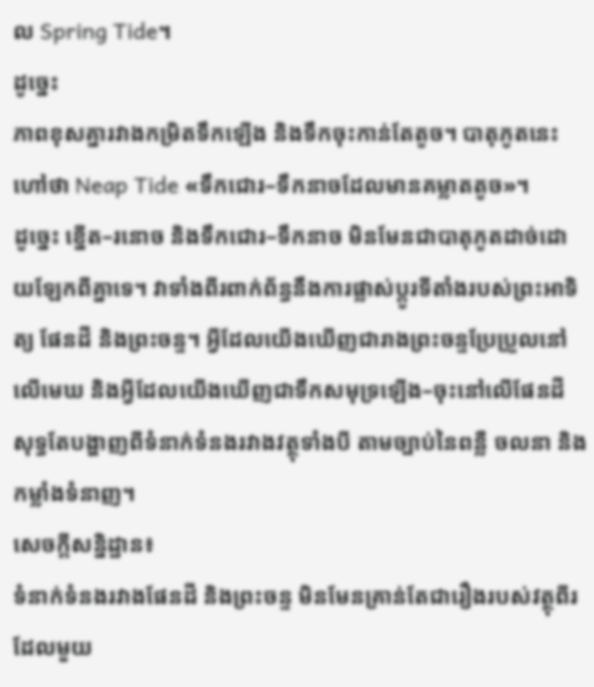ល Spring Tide។
ដូច្នេះ
ភាពខុសគ្នារវាងកម្រិតទឹកឡើង និងទឹកចុះកាន់តែតូច។ បាតុភូតនេះហៅថា Neap Tide «ទឹកជោរ–ទឹកនាចដែលមានគម្លាតតូច»។
ដូច្នេះ ខ្នើត–រនោច និងទឹកជោរ–ទឹកនាច មិនមែនជាបាតុភូតដាច់ដោយឡែកពីគ្នាទេ។ វាទាំងពីរពាក់ព័ន្ធនឹងការផ្លាស់ប្តូរទីតាំងរបស់ព្រះអាទិត្យ ផែនដី និងព្រះចន្ទ។ អ្វីដែលយើងឃើញជារាងព្រះចន្ទប្រែប្រួលនៅលើមេឃ និងអ្វីដែលយើងឃើញជាទឹកសមុទ្រឡើង–ចុះនៅលើផែនដី សុទ្ធតែបង្ហាញពីទំនាក់ទំនងរវាងវត្ថុទាំងបី តាមច្បាប់នៃពន្លឺ ចលនា និងកម្លាំងទំនាញ។
សេចក្តីសន្និដ្ឋាន៖
ទំនាក់ទំនងរវាងផែនដី និងព្រះចន្ទ មិនមែនគ្រាន់តែជារឿងរបស់វត្ថុពីរ ដែលមួយ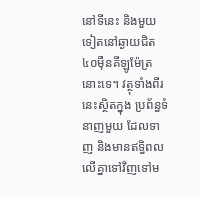នៅទីនេះ និងមួយទៀតនៅឆ្ងាយជិត ៤០ម៉ឺនគីឡូម៉ែត្រនោះទេ។ វត្ថុទាំងពីរនេះស្ថិតក្នុង ប្រព័ន្ធទំនាញមួយ ដែលទាញ និងមានឥទ្ធិពលលើគ្នាទៅវិញទៅម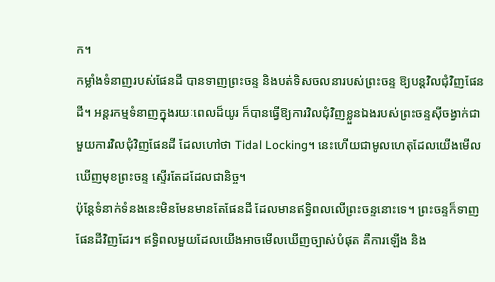ក។
កម្លាំងទំនាញរបស់ផែនដី បានទាញព្រះចន្ទ និងបត់ទិសចលនារបស់ព្រះចន្ទ ឱ្យបន្តវិលជុំវិញផែនដី។ អន្តរកម្មទំនាញក្នុងរយៈពេលដ៏យូរ ក៏បានធ្វើឱ្យការវិលជុំវិញខ្លួនឯងរបស់ព្រះចន្ទស៊ីចង្វាក់ជាមួយការវិលជុំវិញផែនដី ដែលហៅថា Tidal Locking។ នេះហើយជាមូលហេតុដែលយើងមើលឃើញមុខព្រះចន្ទ ស្ទើរតែដដែលជានិច្ច។
ប៉ុន្តែទំនាក់ទំនងនេះមិនមែនមានតែផែនដី ដែលមានឥទ្ធិពលលើព្រះចន្ទនោះទេ។ ព្រះចន្ទក៏ទាញផែនដីវិញដែរ។ ឥទ្ធិពលមួយដែលយើងអាចមើលឃើញច្បាស់បំផុត គឺការឡើង និង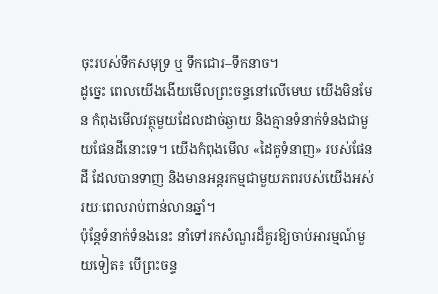ចុះរបស់ទឹកសមុទ្រ ឬ ទឹកជោរ–ទឹកនាច។
ដូច្នេះ ពេលយើងងើយមើលព្រះចន្ទនៅលើមេឃ យើងមិនមែន កំពុងមើលវត្ថុមួយដែលដាច់ឆ្ងាយ និងគ្មានទំនាក់ទំនងជាមួយផែនដីនោះទេ។ យើងកំពុងមើល «ដៃគូទំនាញ» របស់ផែនដី ដែលបានទាញ និងមានអន្តរកម្មជាមួយភពរបស់យើងអស់រយៈពេលរាប់ពាន់លានឆ្នាំ។
ប៉ុន្តែទំនាក់ទំនងនេះ នាំទៅរកសំណួរដ៏គួរឱ្យចាប់អារម្មណ៍មួយទៀត៖ បើព្រះចន្ទ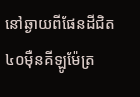នៅឆ្ងាយពីផែនដីជិត ៤០ម៉ឺនគីឡូម៉ែត្រ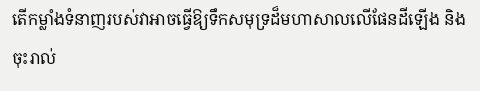តើកម្លាំងទំនាញរបស់វាអាចធ្វើឱ្យទឹកសមុទ្រដ៏មហាសាលលើផែនដីឡើង និងចុះរាល់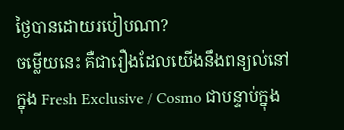ថ្ងៃបានដោយរបៀបណា?
ចម្លើយនេះ គឺជារឿងដែលយើងនឹងពន្យល់នៅក្នុង Fresh Exclusive / Cosmo ជាបន្ទាប់ក្នុង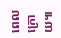ពេលក្រោយ៕